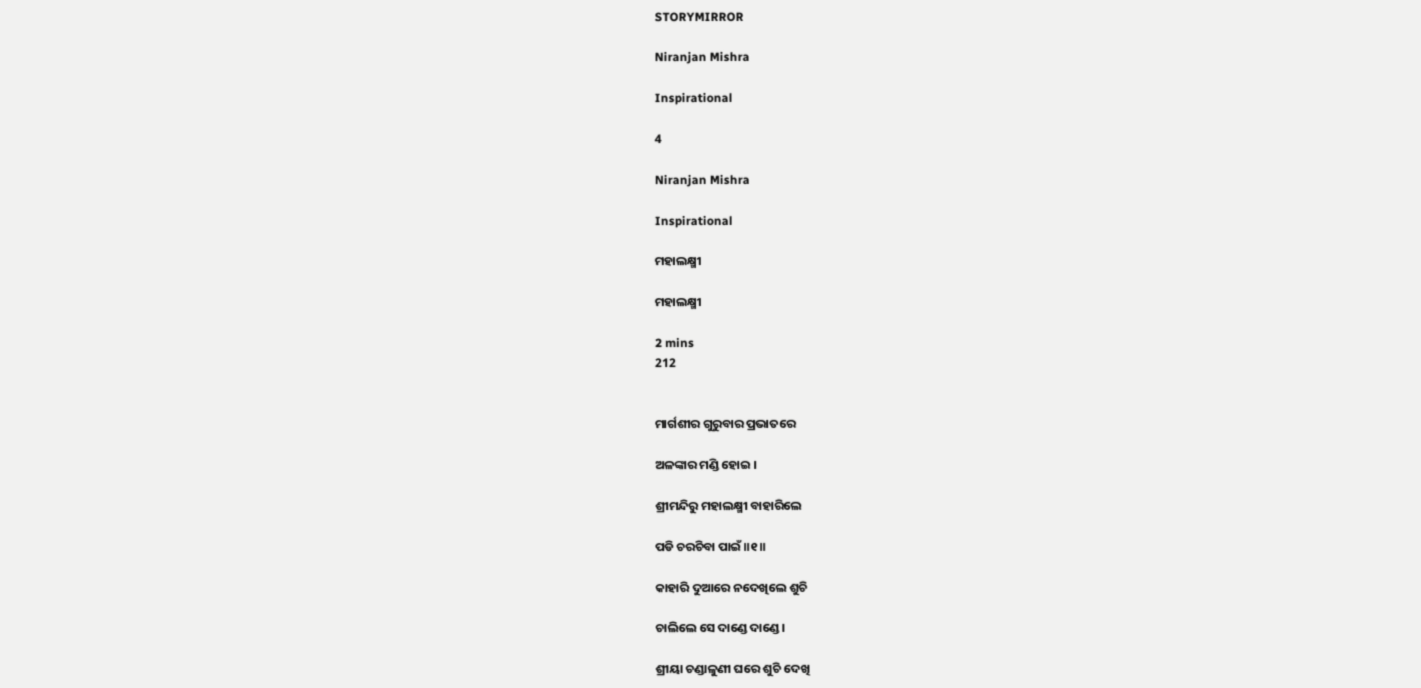STORYMIRROR

Niranjan Mishra

Inspirational

4

Niranjan Mishra

Inspirational

ମହାଲକ୍ଷ୍ମୀ

ମହାଲକ୍ଷ୍ମୀ

2 mins
212


ମାର୍ଗଶୀର ଗୁରୁବାର ପ୍ରଭାତରେ

ଅଳଙ୍କାର ମଣ୍ଡି ହୋଇ ।

ଶ୍ରୀମନ୍ଦିରୁ ମହାଲକ୍ଷ୍ମୀ ବାହାରିଲେ

ପଡି ଚରଚିବା ପାଇଁ ॥୧॥

କାହାରି ଦୁଆରେ ନଦେଖିଲେ ଶୁଚି

ଚାଲିଲେ ସେ ଦାଣ୍ଡେ ଦାଣ୍ଡେ ।

ଶ୍ରୀୟା ଚଣ୍ଡାଳୁଣୀ ଘରେ ଶୁଚି ଦେଖି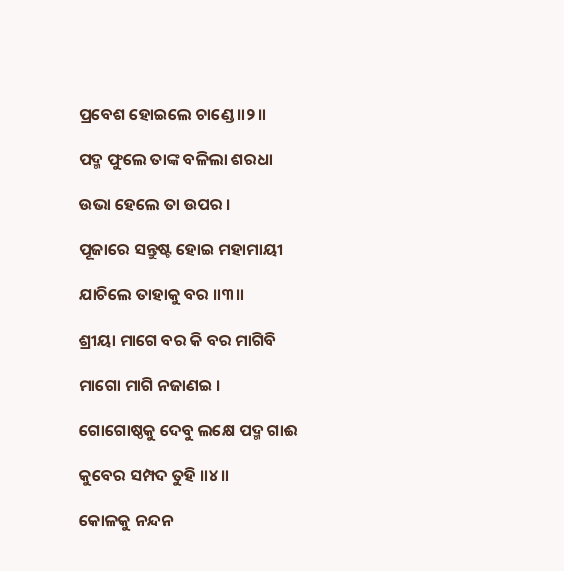ପ୍ରବେଶ ହୋଇଲେ ଚାଣ୍ଡେ ॥୨॥

ପଦ୍ମ ଫୁଲେ ତାଙ୍କ ବଳିଲା ଶରଧା

ଉଭା ହେଲେ ତା ଉପର ।

ପୂଜାରେ ସନ୍ତୁଷ୍ଟ ହୋଇ ମହାମାୟୀ

ଯାଚିଲେ ତାହାକୁ ବର ॥୩॥

ଶ୍ରୀୟା ମାଗେ ବର କି ବର ମାଗିବି

ମାଗୋ ମାଗି ନଜାଣଇ ।

ଗୋଗୋଷ୍ଠକୁ ଦେବୁ ଲକ୍ଷେ ପଦ୍ମ ଗାଈ

କୁବେର ସମ୍ପଦ ତୁହି ॥୪॥

କୋଳକୁ ନନ୍ଦନ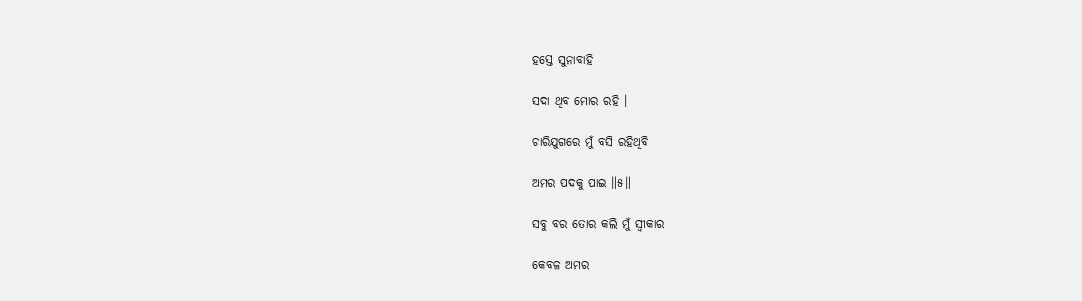ହସ୍ତେ ସୁନାବାହି

ସଦା ଥିବ ମୋର ରହି ।

ଚାରିଯୁଗରେ ମୁଁ ବସି ରହିଥିବି

ଅମର ପଦକୁ ପାଇ ॥୫॥

ସବୁ ବର ତୋର କଲି ମୁଁ ସ୍ୱୀକାର

କେବଳ ଅମର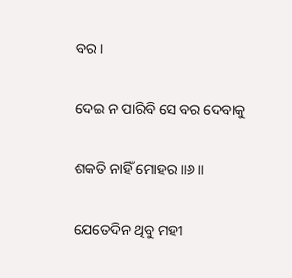ବର ।

ଦେଇ ନ ପାରିବି ସେ ବର ଦେବାକୁ

ଶକତି ନାହିଁ ମୋହର ॥୬॥

ଯେତେଦିନ ଥିବୁ ମହୀ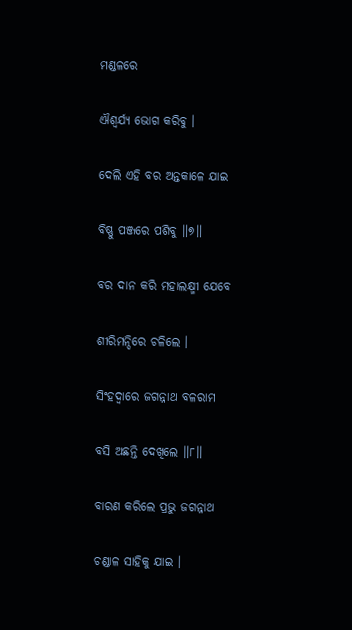ମଣ୍ଡଳରେ

ଐଶ୍ୱର୍ଯ୍ୟ ଭୋଗ କରିବୁ ।

ଦେଲି ଏହି ବର ଅନ୍ତକାଳେ ଯାଇ

ବିଷ୍ଣୁ ପଞ୍ଜରେ ପଶିବୁ ॥୭॥

ବର ଦାନ କରି ମହାଲକ୍ଷ୍ମୀ ଯେବେ

ଶୀରିମନ୍ଦିରେ ଚଳିଲେ ।

ସିଂହଦ୍ଵାରେ ଜଗନ୍ନାଥ ବଳରାମ

ବସି ଅଛନ୍ତି ଦେଖିଲେ ॥୮॥

ବାରଣ କରିଲେ ପ୍ରଭୁ ଜଗନ୍ନାଥ

ଚଣ୍ଡାଳ ସାହିକୁ ଯାଇ ।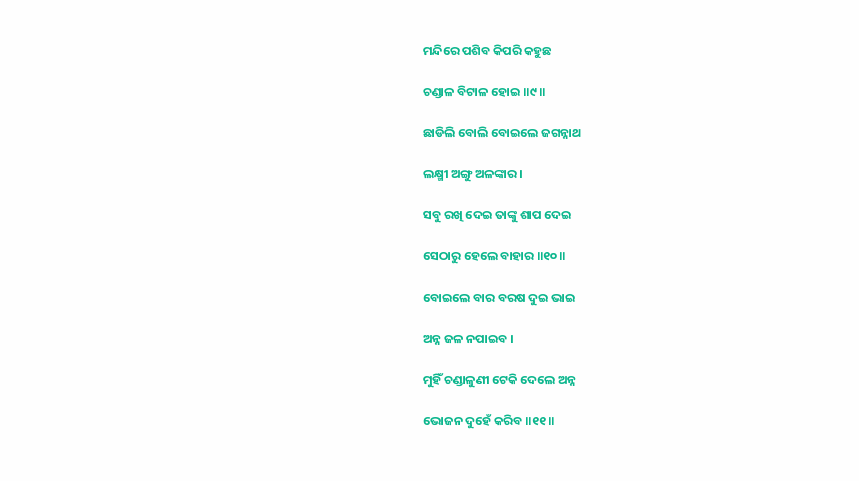ମନ୍ଦିରେ ପଶିବ କିପରି କହୁଛ

ଚଣ୍ଡାଳ ବିଟାଳ ହୋଇ ॥୯॥

ଛାଡିଲି ବୋଲି ବୋଇଲେ ଜଗନ୍ନାଥ

ଲକ୍ଷ୍ମୀ ଅଙ୍ଗୁ ଅଳଙ୍କାର ।

ସବୁ ରଖି ଦେଇ ତାଙ୍କୁ ଶାପ ଦେଇ

ସେଠାରୁ ହେଲେ ବାହାର ॥୧୦॥

ବୋଇଲେ ବାର ବରଷ ଦୁଇ ଭାଇ

ଅନ୍ନ ଜଳ ନପାଇବ ।

ମୁହିଁ ଚଣ୍ଡାଳୁଣୀ ଟେକି ଦେଲେ ଅନ୍ନ

ଭୋଜନ ଦୁହେଁ କରିବ ॥୧୧॥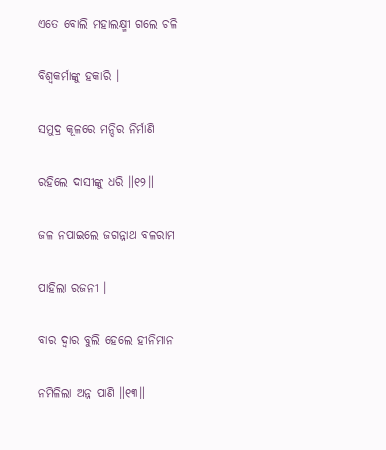ଏତେ ବୋଲି ମହାଲକ୍ଷ୍ମୀ ଗଲେ ଚଳି

ବିଶ୍ବକର୍ମାଙ୍କୁ ହକାରି ।

ସମୁଦ୍ର କୂଳରେ ମନ୍ଦିର ନିର୍ମାଣି

ରହିଲେ ଦାସୀଙ୍କୁ ଧରି ॥୧୨॥

ଜଳ ନପାଇଲେ ଜଗନ୍ନାଥ ବଳରାମ

ପାହିଲା ରଜନୀ ।

ବାର ଦ୍ବାର ବୁଲି ହେଲେ ହୀନିମାନ

ନମିଳିଲା ଅନ୍ନ ପାଣି ॥୧୩॥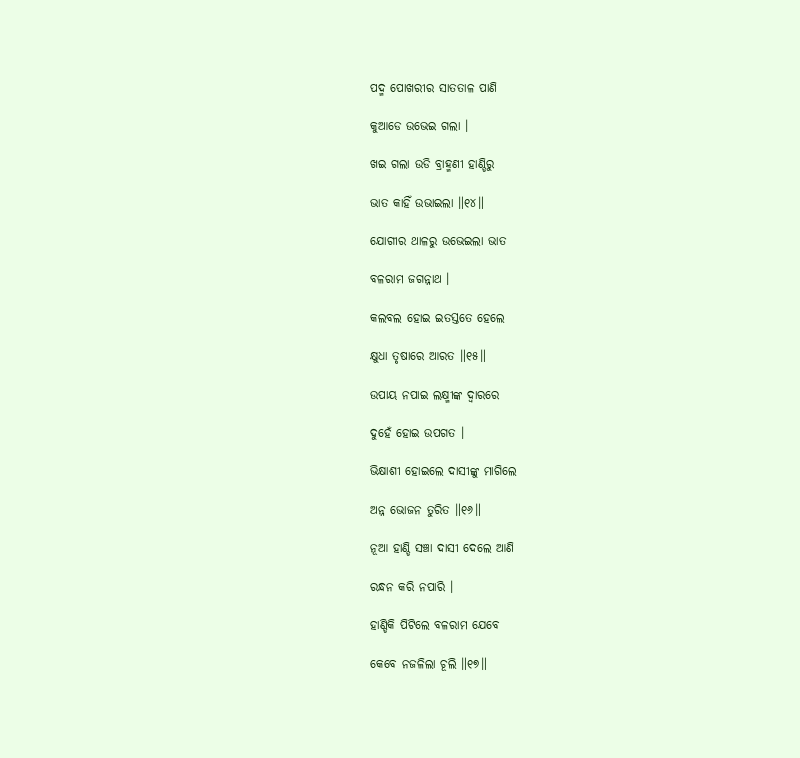ପଦ୍ମ ପୋଖରୀର ସାତତାଳ ପାଣି

କୁଆଡେ ଉଭେଇ ଗଲା ।

ଖଇ ଗଲା ଉଡି ବ୍ରାହ୍ମଣୀ ହାଣ୍ଡିରୁ

ଭାତ କାହିଁ ଉଭାଇଲା ॥୧୪॥

ଯୋଗୀର ଥାଳରୁ ଉଭେଇଲା ଭାତ

ବଳରାମ ଜଗନ୍ନାଥ ।

କଲବଲ ହୋଇ ଇତସ୍ତତେ ହେଲେ

କ୍ଷୁଧା ତୃଷାରେ ଆରତ ॥୧୫॥

ଉପାୟ ନପାଇ ଲକ୍ଷ୍ମୀଙ୍କ ଦ୍ବାରରେ

ଦୁହେଁ ହୋଇ ଉପଗତ ।

ଭିକ୍ଷାଶୀ ହୋଇଲେ ଦାସୀଙ୍କୁ ମାଗିଲେ

ଅନ୍ନ ଭୋଜନ ତୁରିତ ॥୧୬॥

ନୂଆ ହାଣ୍ଡି ସଞ୍ଚା ଦାସୀ ଦେଲେ ଆଣି

ରନ୍ଧନ କରି ନପାରି ।

ହାଣ୍ଡିକି ପିଟିଲେ ବଳରାମ ଯେବେ

କେବେ ନଜଳିଲା ଚୂଲି ॥୧୭॥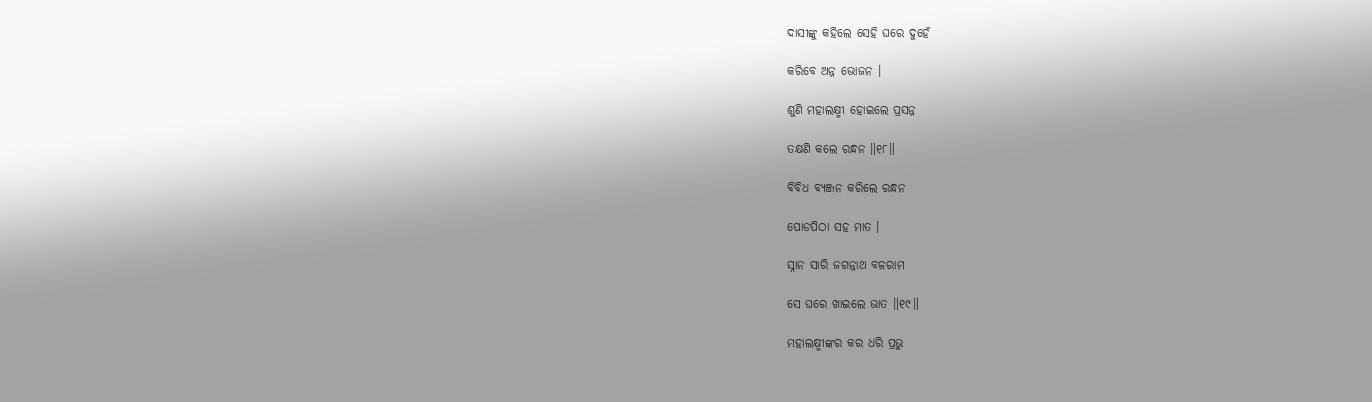ଦାସୀଙ୍କୁ କହିଲେ ସେହି ଘରେ ଦୁହେଁ

କରିବେ ଅନ୍ନ ଭୋଜନ ।

ଶୁଣି ମହାଲକ୍ଷ୍ମୀ ହୋଇଲେ ପ୍ରସନ୍ନ

ତକ୍ଷଣି କଲେ ରନ୍ଧନ ॥୧୮॥

ବିବିଧ ବ୍ୟଞ୍ଜନ କରିଲେ ରନ୍ଧନ

ପୋଡପିଠା ସହ ମାତ ।

ସ୍ନାନ ସାରି ଜଗନ୍ନାଥ ବଳରାମ

ସେ ଘରେ ଖାଇଲେ ଭାତ ॥୧୯॥

ମହାଲକ୍ଷ୍ମୀଙ୍କର କର ଧରି ପ୍ରଭୁ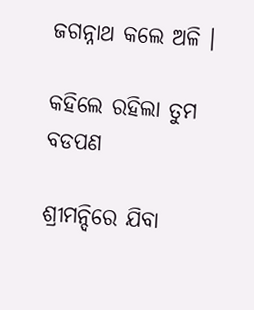ଜଗନ୍ନାଥ କଲେ ଅଳି ।

କହିଲେ ରହିଲା ତୁମ ବଡପଣ

ଶ୍ରୀମନ୍ଦିରେ ଯିବା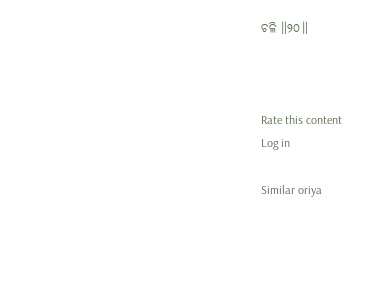ଚଳି ॥୨୦॥



Rate this content
Log in

Similar oriya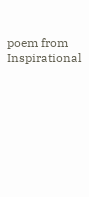poem from Inspirational